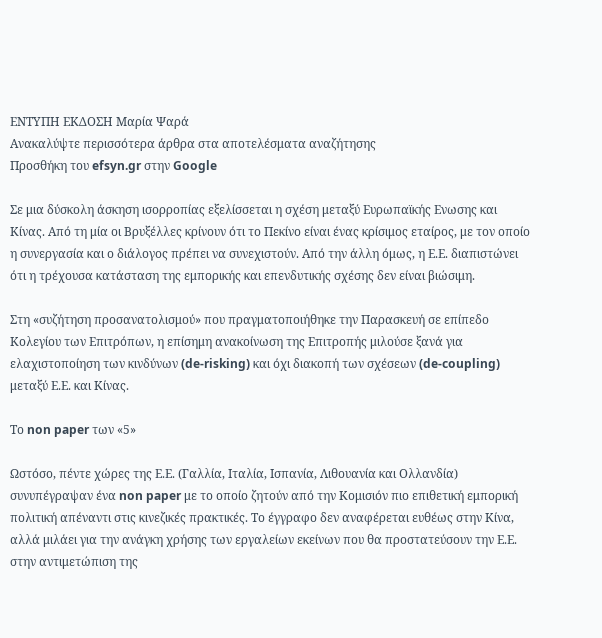ΕΝΤΥΠΗ ΕΚΔΟΣΗ Μαρία Ψαρά
Ανακαλύψτε περισσότερα άρθρα στα αποτελέσματα αναζήτησης
Προσθήκη του efsyn.gr στην Google

Σε μια δύσκολη άσκηση ισορροπίας εξελίσσεται η σχέση μεταξύ Ευρωπαϊκής Ενωσης και Κίνας. Από τη μία οι Βρυξέλλες κρίνουν ότι το Πεκίνο είναι ένας κρίσιμος εταίρος, με τον οποίο η συνεργασία και ο διάλογος πρέπει να συνεχιστούν. Από την άλλη όμως, η Ε.Ε. διαπιστώνει ότι η τρέχουσα κατάσταση της εμπορικής και επενδυτικής σχέσης δεν είναι βιώσιμη.

Στη «συζήτηση προσανατολισμού» που πραγματοποιήθηκε την Παρασκευή σε επίπεδο Κολεγίου των Επιτρόπων, η επίσημη ανακοίνωση της Επιτροπής μιλούσε ξανά για ελαχιστοποίηση των κινδύνων (de-risking) και όχι διακοπή των σχέσεων (de-coupling) μεταξύ Ε.Ε. και Κίνας.

Το non paper των «5»

Ωστόσο, πέντε χώρες της Ε.Ε. (Γαλλία, Ιταλία, Ισπανία, Λιθουανία και Ολλανδία) συνυπέγραψαν ένα non paper με το οποίο ζητούν από την Κομισιόν πιο επιθετική εμπορική πολιτική απέναντι στις κινεζικές πρακτικές. Το έγγραφο δεν αναφέρεται ευθέως στην Κίνα, αλλά μιλάει για την ανάγκη χρήσης των εργαλείων εκείνων που θα προστατεύσουν την Ε.Ε. στην αντιμετώπιση της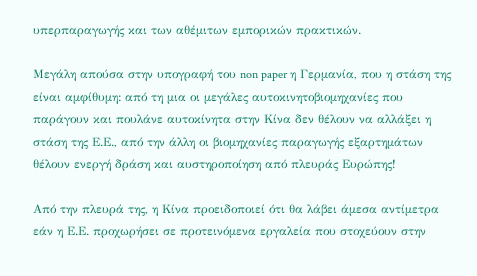υπερπαραγωγής και των αθέμιτων εμπορικών πρακτικών.

Μεγάλη απούσα στην υπογραφή του non paper η Γερμανία, που η στάση της είναι αμφίθυμη: από τη μια οι μεγάλες αυτοκινητοβιομηχανίες που παράγουν και πουλάνε αυτοκίνητα στην Κίνα δεν θέλουν να αλλάξει η στάση της Ε.Ε., από την άλλη οι βιομηχανίες παραγωγής εξαρτημάτων θέλουν ενεργή δράση και αυστηροποίηση από πλευράς Ευρώπης!

Από την πλευρά της, η Κίνα προειδοποιεί ότι θα λάβει άμεσα αντίμετρα εάν η Ε.Ε. προχωρήσει σε προτεινόμενα εργαλεία που στοχεύουν στην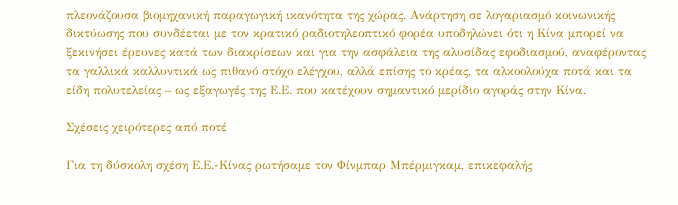πλεονάζουσα βιομηχανική παραγωγική ικανότητα της χώρας. Ανάρτηση σε λογαριασμό κοινωνικής δικτύωσης που συνδέεται με τον κρατικό ραδιοτηλεοπτικό φορέα υποδηλώνει ότι η Κίνα μπορεί να ξεκινήσει έρευνες κατά των διακρίσεων και για την ασφάλεια της αλυσίδας εφοδιασμού, αναφέροντας τα γαλλικά καλλυντικά ως πιθανό στόχο ελέγχου, αλλά επίσης το κρέας, τα αλκοολούχα ποτά και τα είδη πολυτελείας – ως εξαγωγές της Ε.Ε. που κατέχουν σημαντικό μερίδιο αγοράς στην Κίνα.

Σχέσεις χειρότερες από ποτέ

Για τη δύσκολη σχέση Ε.Ε.-Κίνας ρωτήσαμε τον Φίνμπαρ Μπέρμιγκαμ, επικεφαλής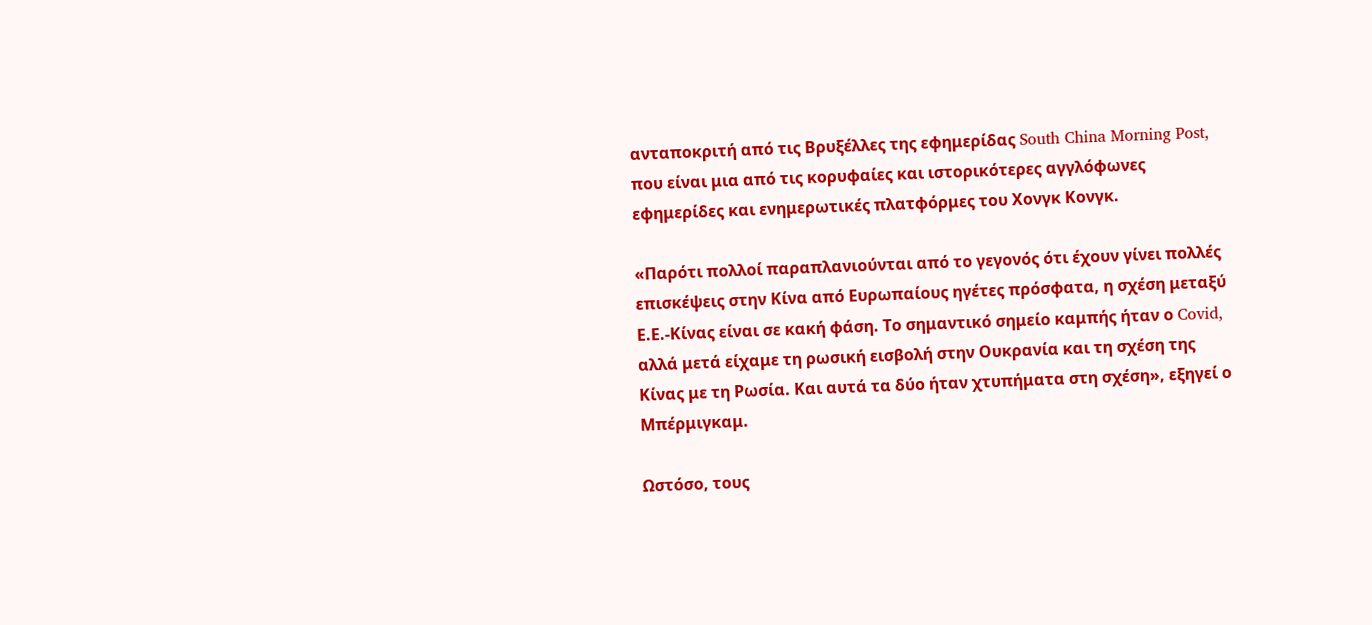ανταποκριτή από τις Βρυξέλλες της εφημερίδας South China Morning Post, που είναι μια από τις κορυφαίες και ιστορικότερες αγγλόφωνες εφημερίδες και ενημερωτικές πλατφόρμες του Χονγκ Κονγκ.

«Παρότι πολλοί παραπλανιούνται από το γεγονός ότι έχουν γίνει πολλές επισκέψεις στην Κίνα από Ευρωπαίους ηγέτες πρόσφατα, η σχέση μεταξύ Ε.Ε.-Κίνας είναι σε κακή φάση. Το σημαντικό σημείο καμπής ήταν ο Covid, αλλά μετά είχαμε τη ρωσική εισβολή στην Ουκρανία και τη σχέση της Κίνας με τη Ρωσία. Και αυτά τα δύο ήταν χτυπήματα στη σχέση», εξηγεί ο Μπέρμιγκαμ.

Ωστόσο, τους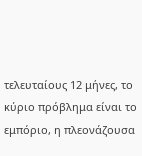τελευταίους 12 μήνες, το κύριο πρόβλημα είναι το εμπόριο, η πλεονάζουσα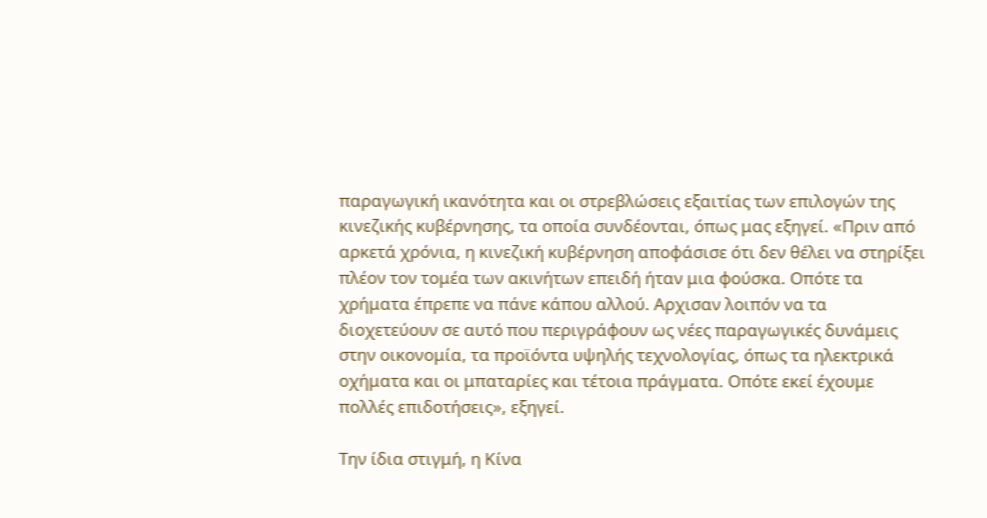παραγωγική ικανότητα και οι στρεβλώσεις εξαιτίας των επιλογών της κινεζικής κυβέρνησης, τα οποία συνδέονται, όπως μας εξηγεί. «Πριν από αρκετά χρόνια, η κινεζική κυβέρνηση αποφάσισε ότι δεν θέλει να στηρίξει πλέον τον τομέα των ακινήτων επειδή ήταν μια φούσκα. Οπότε τα χρήματα έπρεπε να πάνε κάπου αλλού. Αρχισαν λοιπόν να τα διοχετεύουν σε αυτό που περιγράφουν ως νέες παραγωγικές δυνάμεις στην οικονομία, τα προϊόντα υψηλής τεχνολογίας, όπως τα ηλεκτρικά οχήματα και οι μπαταρίες και τέτοια πράγματα. Οπότε εκεί έχουμε πολλές επιδοτήσεις», εξηγεί.

Την ίδια στιγμή, η Κίνα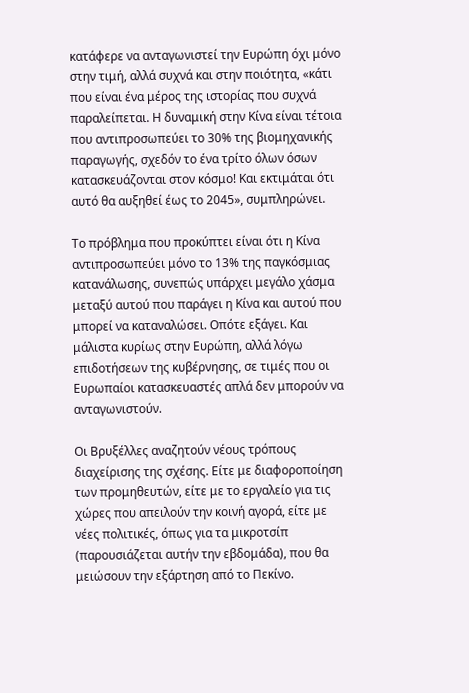κατάφερε να ανταγωνιστεί την Ευρώπη όχι μόνο στην τιμή, αλλά συχνά και στην ποιότητα, «κάτι που είναι ένα μέρος της ιστορίας που συχνά παραλείπεται. Η δυναμική στην Κίνα είναι τέτοια που αντιπροσωπεύει το 30% της βιομηχανικής παραγωγής, σχεδόν το ένα τρίτο όλων όσων κατασκευάζονται στον κόσμο! Και εκτιμάται ότι αυτό θα αυξηθεί έως το 2045», συμπληρώνει.

Το πρόβλημα που προκύπτει είναι ότι η Κίνα αντιπροσωπεύει μόνο το 13% της παγκόσμιας κατανάλωσης, συνεπώς υπάρχει μεγάλο χάσμα μεταξύ αυτού που παράγει η Κίνα και αυτού που μπορεί να καταναλώσει. Οπότε εξάγει. Και μάλιστα κυρίως στην Ευρώπη, αλλά λόγω επιδοτήσεων της κυβέρνησης, σε τιμές που οι Ευρωπαίοι κατασκευαστές απλά δεν μπορούν να ανταγωνιστούν.

Οι Βρυξέλλες αναζητούν νέους τρόπους διαχείρισης της σχέσης. Είτε με διαφοροποίηση των προμηθευτών, είτε με το εργαλείο για τις χώρες που απειλούν την κοινή αγορά, είτε με νέες πολιτικές, όπως για τα μικροτσίπ (παρουσιάζεται αυτήν την εβδομάδα), που θα μειώσουν την εξάρτηση από το Πεκίνο.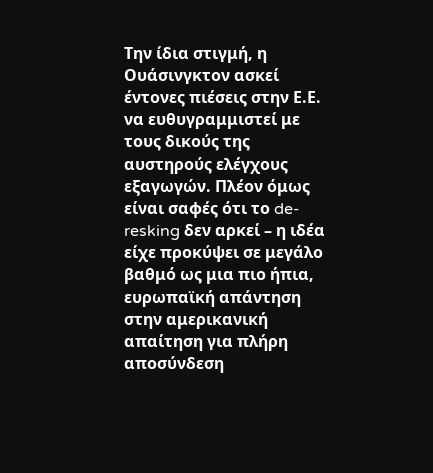Την ίδια στιγμή, η Ουάσινγκτον ασκεί έντονες πιέσεις στην Ε.Ε. να ευθυγραμμιστεί με τους δικούς της αυστηρούς ελέγχους εξαγωγών. Πλέον όμως είναι σαφές ότι το de-resking δεν αρκεί – η ιδέα είχε προκύψει σε μεγάλο βαθμό ως μια πιο ήπια, ευρωπαϊκή απάντηση στην αμερικανική απαίτηση για πλήρη αποσύνδεση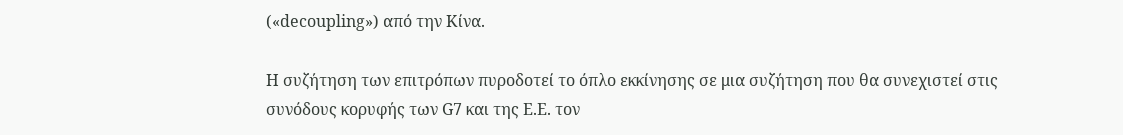(«decoupling») από την Κίνα.

Η συζήτηση των επιτρόπων πυροδοτεί το όπλο εκκίνησης σε μια συζήτηση που θα συνεχιστεί στις συνόδους κορυφής των G7 και της Ε.Ε. τον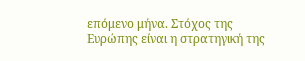επόμενο μήνα. Στόχος της Ευρώπης είναι η στρατηγική της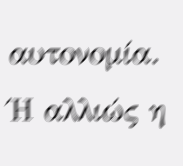αυτονομία. Ή αλλιώς η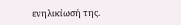ενηλικίωσή της.